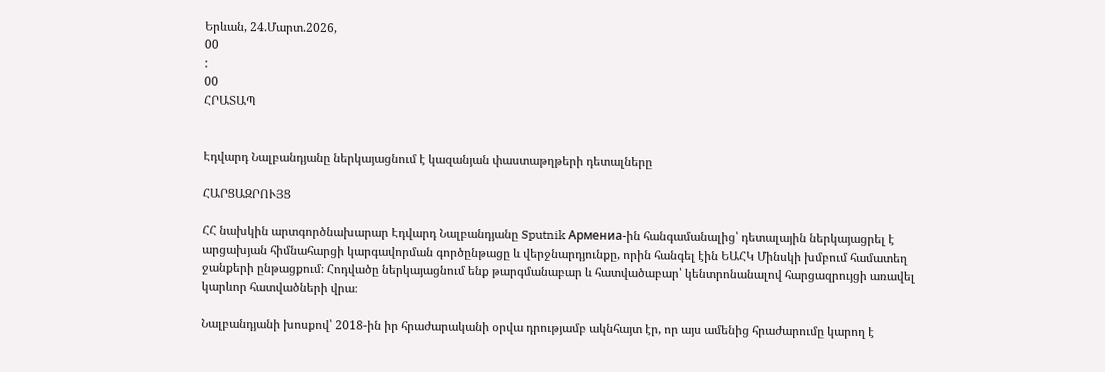Երևան, 24.Մարտ.2026,
00
:
00
ՀՐԱՏԱՊ


Էդվարդ Նալբանդյանը ներկայացնում է կազանյան փաստաթղթերի դետալները

ՀԱՐՑԱԶՐՈՒՅՑ

ՀՀ նախկին արտգործնախարար Էդվարդ Նալբանդյանը Sputnik Армениa-ին հանգամանալից՝ դետալային ներկայացրել է արցախյան հիմնահարցի կարգավորման գործընթացը և վերջնարդյունքը, որին հանգել էին ԵԱՀԿ Մինսկի խմբում համատեղ ջանքերի ընթացքում։ Հոդվածը ներկայացնում ենք թարգմանաբար և հատվածաբար՝ կենտրոնանալով հարցազրույցի առավել կարևոր հատվածների վրա։

Նալբանդյանի խոսքով՝ 2018-ին իր հրաժարականի օրվա դրությամբ ակնհայտ էր, որ այս ամենից հրաժարումը կարող է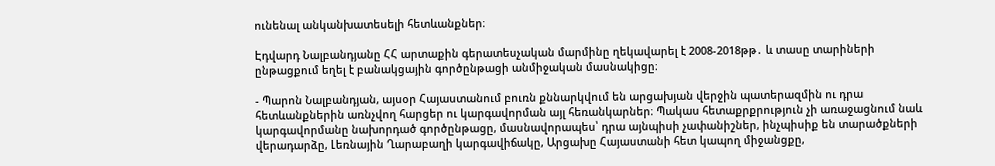ունենալ անկանխատեսելի հետևանքներ։

Էդվարդ Նալբանդյանը ՀՀ արտաքին գերատեսչական մարմինը ղեկավարել է 2008-2018թթ․ և տասը տարիների ընթացքում եղել է բանակցային գործընթացի անմիջական մասնակիցը։

- Պարոն Նալբանդյան, այսօր Հայաստանում բուռն քննարկվում են արցախյան վերջին պատերազմին ու դրա հետևանքներին առնչվող հարցեր ու կարգավորման այլ հեռանկարներ։ Պակաս հետաքրքրություն չի առաջացնում նաև կարգավորմանը նախորդած գործընթացը, մասնավորապես՝ դրա այնպիսի չափանիշներ, ինչպիսիք են տարածքների վերադարձը, Լեռնային Ղարաբաղի կարգավիճակը, Արցախը Հայաստանի հետ կապող միջանցքը,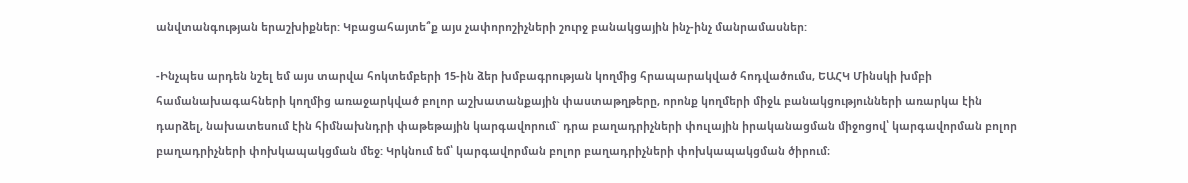անվտանգության երաշխիքներ: Կբացահայտե՞ք այս չափորոշիչների շուրջ բանակցային ինչ-ինչ մանրամասներ:

-Ինչպես արդեն նշել եմ այս տարվա հոկտեմբերի 15-ին ձեր խմբագրության կողմից հրապարակված հոդվածումս, ԵԱՀԿ Մինսկի խմբի համանախագահների կողմից առաջարկված բոլոր աշխատանքային փաստաթղթերը, որոնք կողմերի միջև բանակցությունների առարկա էին դարձել, նախատեսում էին հիմնախնդրի փաթեթային կարգավորում` դրա բաղադրիչների փուլային իրականացման միջոցով՝ կարգավորման բոլոր բաղադրիչների փոխկապակցման մեջ: Կրկնում եմ՝ կարգավորման բոլոր բաղադրիչների փոխկապակցման ծիրում։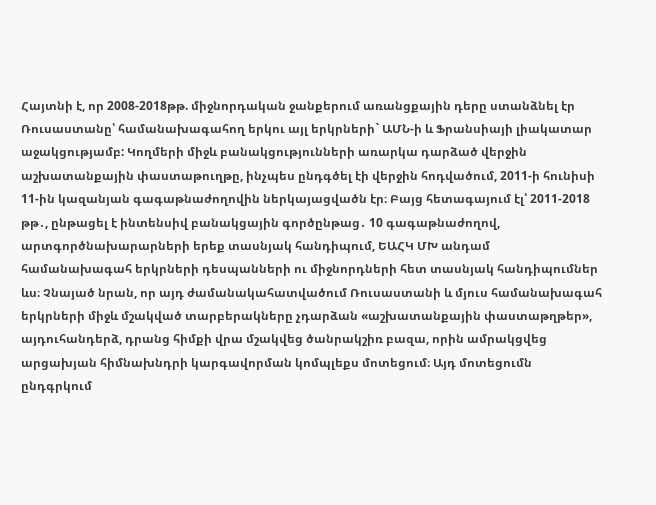Հայտնի է, որ 2008-2018թթ. միջնորդական ջանքերում առանցքային դերը ստանձնել էր Ռուսաստանը՝ համանախագահող երկու այլ երկրների` ԱՄՆ-ի և Ֆրանսիայի լիակատար աջակցությամբ: Կողմերի միջև բանակցությունների առարկա դարձած վերջին աշխատանքային փաստաթուղթը, ինչպես ընդգծել էի վերջին հոդվածում, 2011-ի հունիսի 11-ին կազանյան գագաթնաժողովին ներկայացվածն էր։ Բայց հետագայում էլ՝ 2011-2018 թթ․, ընթացել է ինտենսիվ բանակցային գործընթաց․ 10 գագաթնաժողով, արտգործնախարարների երեք տասնյակ հանդիպում, ԵԱՀԿ ՄԽ անդամ համանախագահ երկրների դեսպանների ու միջնորդների հետ տասնյակ հանդիպումներ ևս։ Չնայած նրան, որ այդ ժամանակահատվածում Ռուսաստանի և մյուս համանախագահ երկրների միջև մշակված տարբերակները չդարձան «աշխատանքային փաստաթղթեր», այդուհանդերձ, դրանց հիմքի վրա մշակվեց ծանրակշիռ բազա, որին ամրակցվեց արցախյան հիմնախնդրի կարգավորման կոմպլեքս մոտեցում։ Այդ մոտեցումն ընդգրկում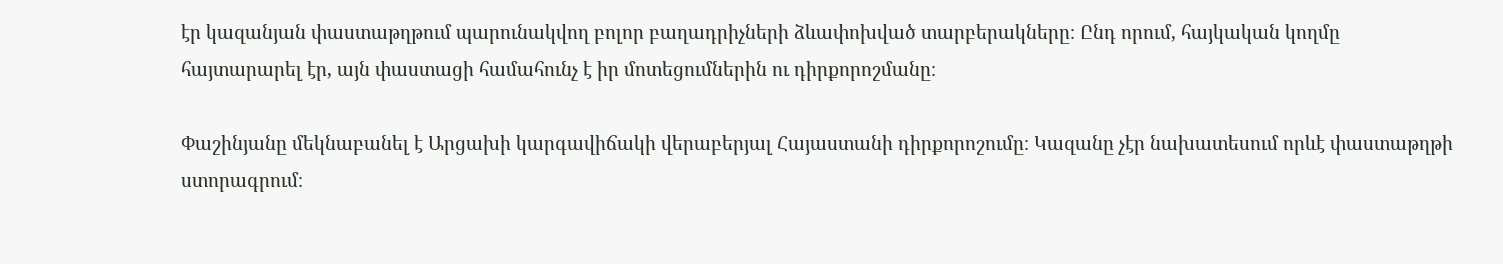էր կազանյան փաստաթղթում պարունակվող բոլոր բաղադրիչների ձևափոխված տարբերակները։ Ընդ որում, հայկական կողմը հայտարարել էր, այն փաստացի համահունչ է իր մոտեցումներին ու դիրքորոշմանը։

Փաշինյանը մեկնաբանել է Արցախի կարգավիճակի վերաբերյալ Հայաստանի դիրքորոշումը։ Կազանը չէր նախատեսում որևէ փաստաթղթի ստորագրում։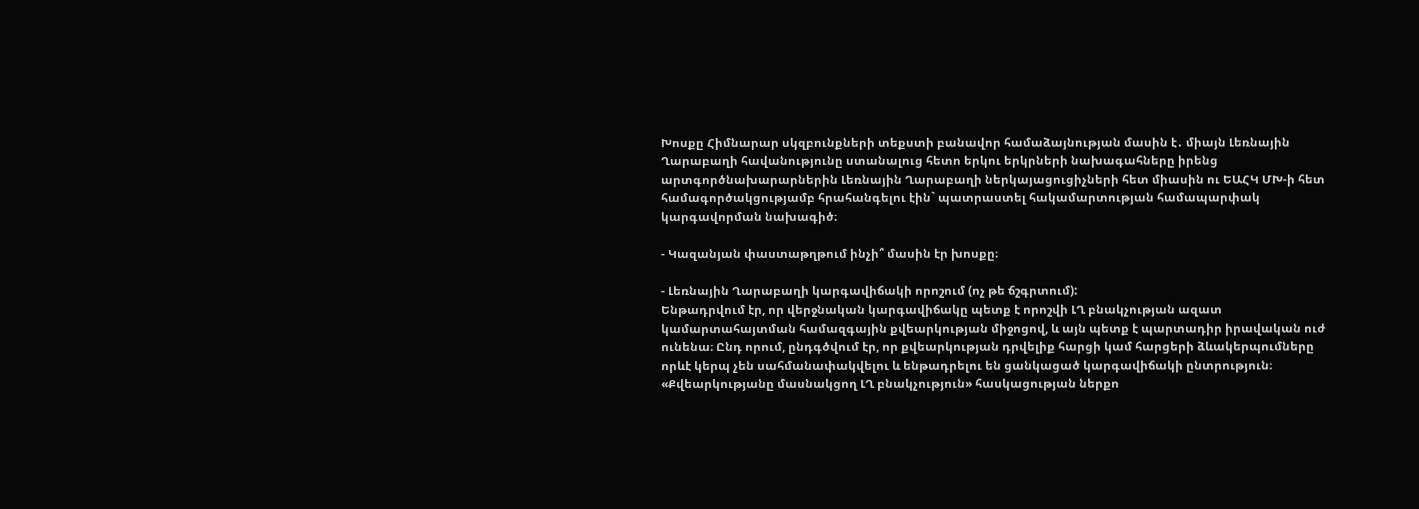Խոսքը Հիմնարար սկզբունքների տեքստի բանավոր համաձայնության մասին է․ միայն Լեռնային Ղարաբաղի հավանությունը ստանալուց հետո երկու երկրների նախագահները իրենց արտգործնախարարներին Լեռնային Ղարաբաղի ներկայացուցիչների հետ միասին ու ԵԱՀԿ ՄԽ-ի հետ համագործակցությամբ հրահանգելու էին` պատրաստել հակամարտության համապարփակ կարգավորման նախագիծ։

- Կազանյան փաստաթղթում ինչի՞ մասին էր խոսքը։

- Լեռնային Ղարաբաղի կարգավիճակի որոշում (ոչ թե ճշգրտում):
Ենթադրվում էր, որ վերջնական կարգավիճակը պետք է որոշվի ԼՂ բնակչության ազատ կամարտահայտման համազգային քվեարկության միջոցով, և այն պետք է պարտադիր իրավական ուժ ունենա։ Ընդ որում, ընդգծվում էր, որ քվեարկության դրվելիք հարցի կամ հարցերի ձևակերպումները որևէ կերպ չեն սահմանափակվելու և ենթադրելու են ցանկացած կարգավիճակի ընտրություն։ «Քվեարկությանը մասնակցող ԼՂ բնակչություն» հասկացության ներքո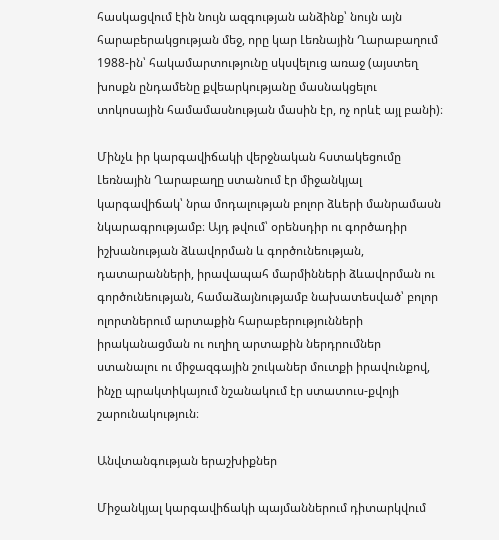հասկացվում էին նույն ազգության անձինք՝ նույն այն հարաբերակցության մեջ, որը կար Լեռնային Ղարաբաղում 1988-ին՝ հակամարտությունը սկսվելուց առաջ (այստեղ խոսքն ընդամենը քվեարկությանը մասնակցելու տոկոսային համամասնության մասին էր, ոչ որևէ այլ բանի)։

Մինչև իր կարգավիճակի վերջնական հստակեցումը Լեռնային Ղարաբաղը ստանում էր միջանկյալ կարգավիճակ՝ նրա մոդալության բոլոր ձևերի մանրամասն նկարագրությամբ։ Այդ թվում՝ օրենսդիր ու գործադիր իշխանության ձևավորման և գործունեության, դատարանների, իրավապահ մարմինների ձևավորման ու գործունեության, համաձայնությամբ նախատեսված՝ բոլոր ոլորտներում արտաքին հարաբերությունների իրականացման ու ուղիղ արտաքին ներդրումներ ստանալու ու միջազգային շուկաներ մուտքի իրավունքով, ինչը պրակտիկայում նշանակում էր ստատուս-քվոյի շարունակություն։

Անվտանգության երաշխիքներ

Միջանկյալ կարգավիճակի պայմաններում դիտարկվում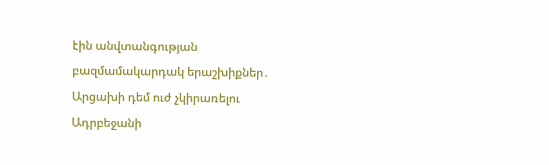էին անվտանգության բազմամակարդակ երաշխիքներ․ Արցախի դեմ ուժ չկիրառելու Ադրբեջանի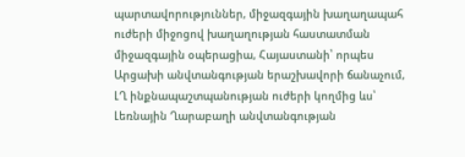պարտավորություններ, միջազգային խաղաղապահ ուժերի միջոցով խաղաղության հաստատման միջազգային օպերացիա, Հայաստանի՝ որպես Արցախի անվտանգության երաշխավորի ճանաչում, ԼՂ ինքնապաշտպանության ուժերի կողմից ևս՝ Լեռնային Ղարաբաղի անվտանգության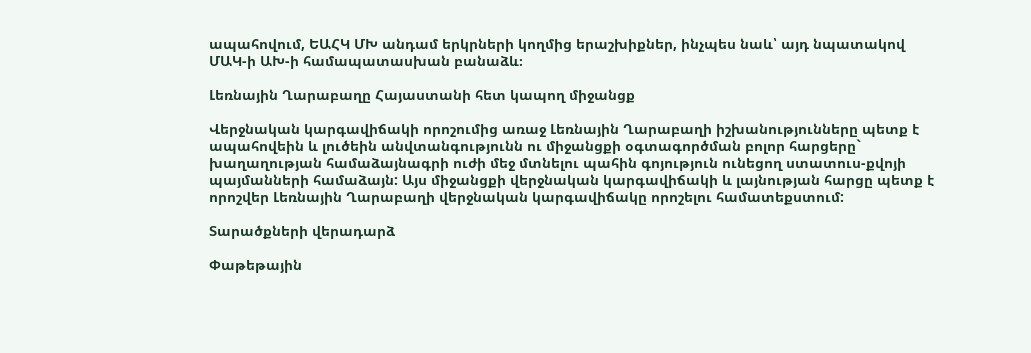ապահովում, ԵԱՀԿ ՄԽ անդամ երկրների կողմից երաշխիքներ, ինչպես նաև՝ այդ նպատակով ՄԱԿ-ի ԱԽ-ի համապատասխան բանաձև։

Լեռնային Ղարաբաղը Հայաստանի հետ կապող միջանցք

Վերջնական կարգավիճակի որոշումից առաջ Լեռնային Ղարաբաղի իշխանությունները պետք է ապահովեին և լուծեին անվտանգությունն ու միջանցքի օգտագործման բոլոր հարցերը` խաղաղության համաձայնագրի ուժի մեջ մտնելու պահին գոյություն ունեցող ստատուս-քվոյի պայմանների համաձայն: Այս միջանցքի վերջնական կարգավիճակի և լայնության հարցը պետք է որոշվեր Լեռնային Ղարաբաղի վերջնական կարգավիճակը որոշելու համատեքստում:

Տարածքների վերադարձ

Փաթեթային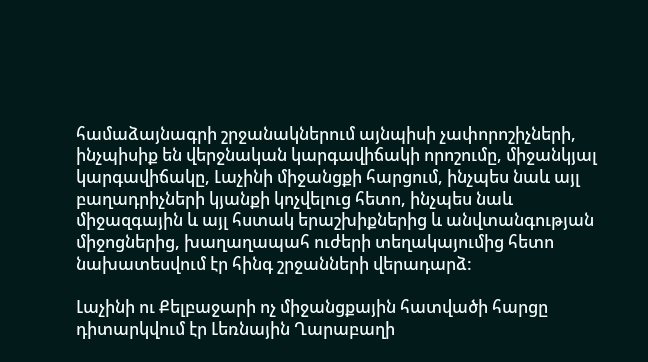համաձայնագրի շրջանակներում այնպիսի չափորոշիչների, ինչպիսիք են վերջնական կարգավիճակի որոշումը, միջանկյալ կարգավիճակը, Լաչինի միջանցքի հարցում, ինչպես նաև այլ բաղադրիչների կյանքի կոչվելուց հետո, ինչպես նաև միջազգային և այլ հստակ երաշխիքներից և անվտանգության միջոցներից, խաղաղապահ ուժերի տեղակայումից հետո նախատեսվում էր հինգ շրջանների վերադարձ:

Լաչինի ու Քելբաջարի ոչ միջանցքային հատվածի հարցը դիտարկվում էր Լեռնային Ղարաբաղի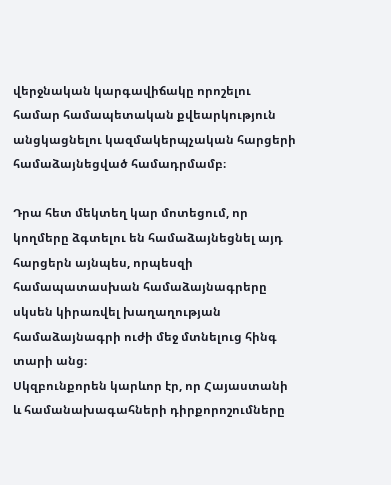վերջնական կարգավիճակը որոշելու համար համապետական քվեարկություն անցկացնելու կազմակերպչական հարցերի համաձայնեցված համադրմամբ։

Դրա հետ մեկտեղ կար մոտեցում, որ կողմերը ձգտելու են համաձայնեցնել այդ հարցերն այնպես, որպեսզի համապատասխան համաձայնագրերը սկսեն կիրառվել խաղաղության համաձայնագրի ուժի մեջ մտնելուց հինգ տարի անց։
Սկզբունքորեն կարևոր էր, որ Հայաստանի և համանախագահների դիրքորոշումները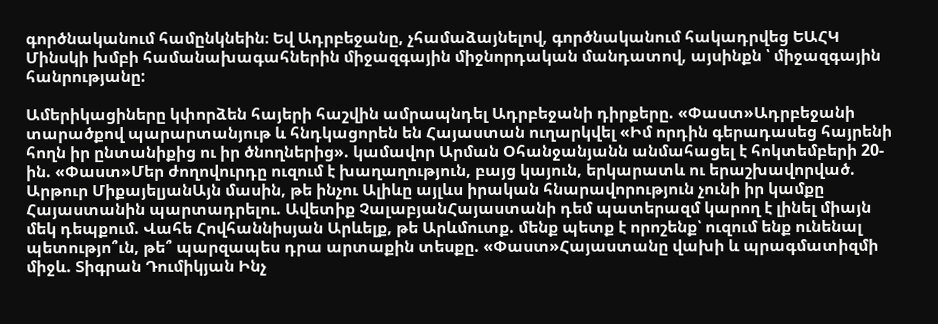գործնականում համընկնեին։ Եվ Ադրբեջանը, չհամաձայնելով, գործնականում հակադրվեց ԵԱՀԿ Մինսկի խմբի համանախագահներին միջազգային միջնորդական մանդատով, այսինքն ՝ միջազգային հանրությանը:

Ամերիկացիները կփորձեն հայերի հաշվին ամրապնդել Ադրբեջանի դիրքերը. «Փաստ»Ադրբեջանի տարածքով պարարտանյութ և հնդկացորեն են Հայաստան ուղարկվել «Իմ որդին գերադասեց հայրենի հողն իր ընտանիքից ու իր ծնողներից». կամավոր Արման Օհանջանյանն անմահացել է հոկտեմբերի 20-ին. «Փաստ»Մեր ժողովուրդը ուզում է խաղաղություն, բայց կայուն, երկարատև ու երաշխավորված. Արթուր ՄիքայելյանԱյն մասին, թե ինչու Ալիևը այլևս իրական հնարավորություն չունի իր կամքը Հայաստանին պարտադրելու. Ավետիք ՉալաբյանՀայաստանի դեմ պատերազմ կարող է լինել միայն մեկ դեպքում. Վահե Հովհաննիսյան Արևելք, թե Արևմուտք. մենք պետք է որոշենք՝ ուզում ենք ունենալ պետությո՞ւն, թե՞ պարզապես դրա արտաքին տեսքը. «Փաստ»Հայաստանը վախի և պրագմատիզմի միջև. Տիգրան Դումիկյան Ինչ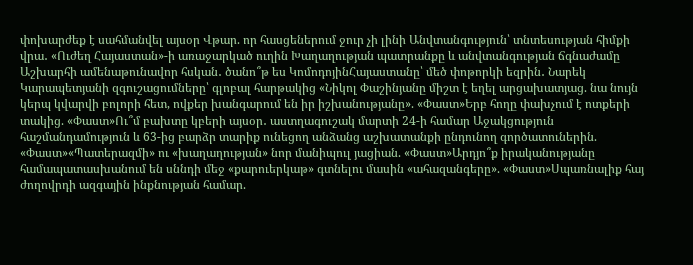փոխարժեք է սահմանվել այսօր Վթար. որ հասցեներում ջուր չի լինի Անվտանգություն՝ տնտեսության հիմքի վրա․ «Ուժեղ Հայաստան»-ի առաջարկած ուղին Խաղաղության պատրանքը և անվտանգության ճգնաժամը Աշխարհի ամենաթունավոր հսկան․ ծանո՞թ ես ԿոմոդոյինՀայաստանը՝ մեծ փոթորկի եզրին․ Նարեկ Կարապետյանի զգուշացումները՝ գլոբալ հարթակից «Նիկոլ Փաշինյանը միշտ է եղել արցախատյաց. նա նույն կերպ կվարվի բոլորի հետ, ովքեր խանգարում են իր իշխանությանը». «Փաստ»Երբ հողը փախչում է ոտքերի տակից. «Փաստ»Ու՞մ բախտը կբերի այսօր․ աստղագուշակ մարտի 24-ի համար Աջակցություն հաշմանդամություն և 63-ից բարձր տարիք ունեցող անձանց աշխատանքի ընդունող գործատուներին. «Փաստ»«Պատերազմի» ու «խաղաղության» նոր մանիպուլ յացիան. «Փաստ»Արդյո՞ք իրականությանը համապատասխանում են սննդի մեջ «քարուերկաթ» գտնելու մասին «ահազանգերը». «Փաստ»Սպառնալիք հայ ժողովրդի ազգային ինքնության համար.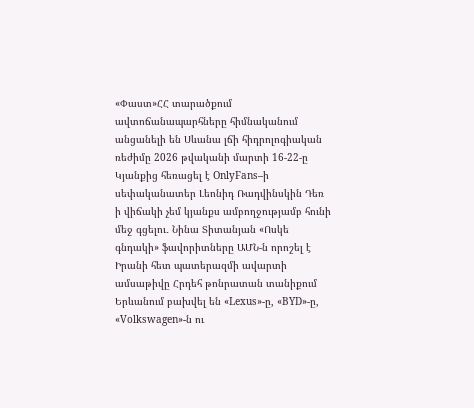«Փաստ»ՀՀ տարածքում ավտոճանապարհները հիմնականում անցանելի են Սևանա լճի հիդրոլոգիական ռեժիմը 2026 թվականի մարտի 16-22-ը Կյանքից հեռացել է OnlyFans–ի սեփականատեր Լեոնիդ Ռադվինսկին Դեռ ի վիճակի չեմ կյանքս ամբողջությամբ հունի մեջ գցելու․ Նինա Տիտանյան «Ոսկե գնդակի» ֆավորիտները ԱՄՆ-ն որոշել է Իրանի հետ պատերազմի ավարտի ամսաթիվը Հրդեհ թոնրատան տանիքում Երևանում բախվել են «Lexus»-ը, «BYD»-ը, «Volkswagen»-ն ու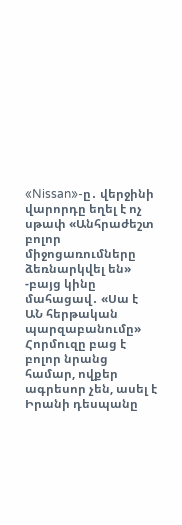«Nissan»-ը․ վերջինի վարորդը եղել է ոչ սթափ «Անհրաժեշտ բոլոր միջոցառումները ձեռնարկվել են» -բայց կինը մահացավ․ «Սա է ԱՆ հերթական պարզաբանումը» Հորմուզը բաց է բոլոր նրանց համար, ովքեր ագրեսոր չեն, ասել է Իրանի դեսպանը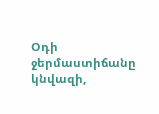Օդի ջերմաստիճանը կնվազի,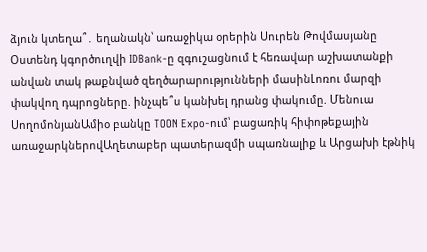ձյուն կտեղա՞․ եղանակն՝ առաջիկա օրերին Սուրեն Թովմասյանը Օստենդ կգործուղվի IDBank-ը զգուշացնում է հեռավար աշխատանքի անվան տակ թաքնված զեղծարարությունների մասինԼոռու մարզի փակվող դպրոցները. ինչպե՞ս կանխել դրանց փակումը. Մենուա ՍողոմոնյանԱմիօ բանկը TOON Expo-ում՝ բացառիկ հիփոթեքային առաջարկներովԱղետաբեր պատերազմի սպառնալիք և Արցախի էթնիկ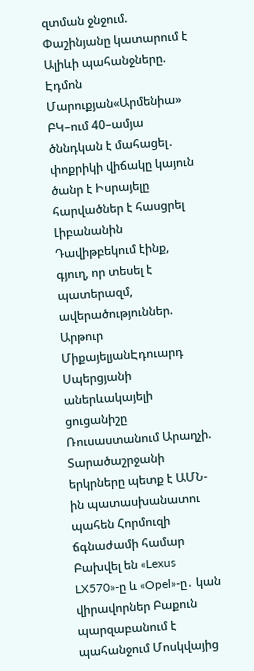զտման ջնջում. Փաշինյանը կատարում է Ալիևի պահանջները. Էդմոն Մարուքյան«Արմենիա» ԲԿ–ում 40–ամյա ծննդկան է մահացել․ փոքրիկի վիճակը կայուն ծանր է Իսրայելը հարվածներ է հասցրել Լիբանանին Դավիթբեկում էինք, գյուղ, որ տեսել է պատերազմ, ավերածություններ. Արթուր ՄիքայելյանԷդուարդ Սպերցյանի աներևակայելի ցուցանիշը Ռուսաստանում Արաղչի. Տարածաշրջանի երկրները պետք է ԱՄՆ-ին պատասխանատու պահեն Հորմուզի ճգնաժամի համար Բախվել են «Lexus LX570»-ը և «Opel»-ը․ կան վիրավորներ Բաքուն պարզաբանում է պահանջում Մոսկվայից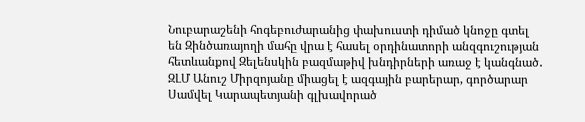Նուբարաշենի հոգեբուժարանից փախուստի դիմած կնոջը գտել են Զինծառայողի մահը վրա է հասել օրդինատորի անզգուշության հետևանքով Զելենսկին բազմաթիվ խնդիրների առաջ է կանգնած․ ԶԼՄ Անուշ Միրզոյանը միացել է ազգային բարերար, գործարար Սամվել Կարապետյանի գլխավորած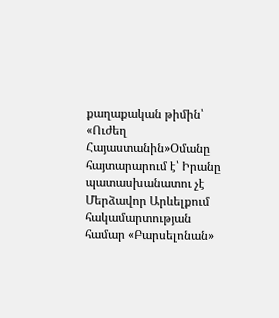քաղաքական թիմին՝ «Ուժեղ Հայաստանին»Օմանը հայտարարում է՝ Իրանը պատասխանատու չէ Մերձավոր Արևելքում հակամարտության համար «Բարսելոնան»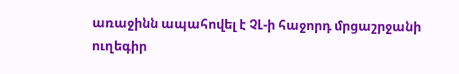առաջինն ապահովել է ՉԼ-ի հաջորդ մրցաշրջանի ուղեգիր